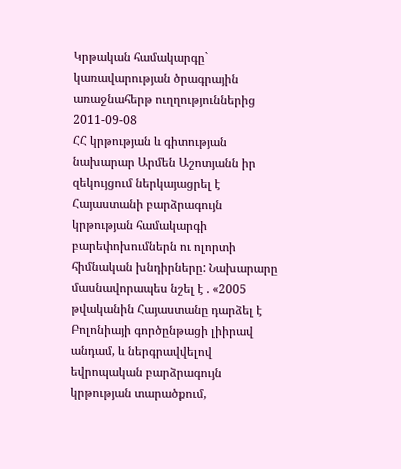Կրթական համակարգը` կառավարության ծրագրային առաջնահերթ ուղղություններից
2011-09-08
ՀՀ կրթության և գիտության նախարար Արմեն Աշոտյանն իր զեկույցում ներկայացրել է Հայաստանի բարձրագույն կրթության համակարգի բարեփոխումներն ու ոլորտի հիմնական խնդիրները: Նախարարը մասնավորապես նշել է . «2005 թվականին Հայաստանը դարձել է Բոլոնիայի գործընթացի լիիրավ անդամ, և ներգրավվելով եվրոպական բարձրագույն կրթության տարածքում,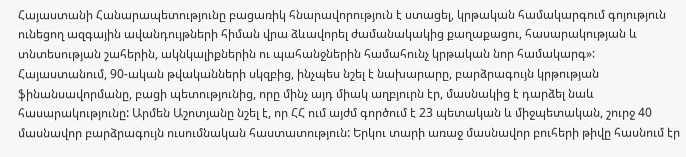Հայաստանի Հանարապետությունը բացառիկ հնարավորություն է ստացել, կրթական համակարգում գոյություն ունեցող ազգային ավանդույթների հիման վրա ձևավորել ժամանակակից քաղաքացու, հասարակության և տնտեսության շահերին, ակնկալիքներին ու պահանջներին համահունչ կրթական նոր համակարգ»:
Հայաստանում, 90-ական թվականների սկզբից, ինչպես նշել է նախարարը, բարձրագույն կրթության ֆինանսավորմանը, բացի պետությունից, որը մինչ այդ միակ աղբյուրն էր, մասնակից է դարձել նաև հասարակությունը: Արմեն Աշոտյանը նշել է, որ ՀՀ ում այժմ գործում է 23 պետական և միջպետական, շուրջ 40 մասնավոր բարձրագույն ուսումնական հաստատություն: Երկու տարի առաջ մասնավոր բուհերի թիվը հասնում էր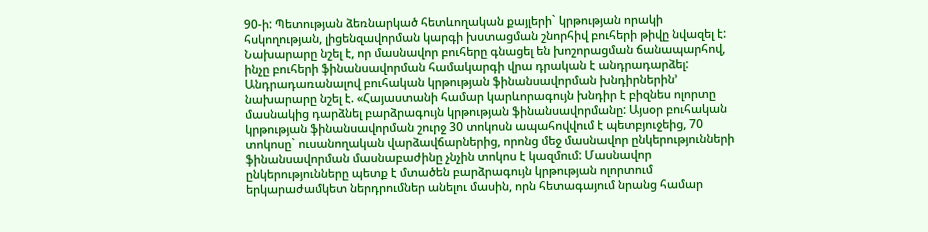90-ի: Պետության ձեռնարկած հետևողական քայլերի` կրթության որակի հսկողության, լիցենզավորման կարգի խստացման շնորհիվ բուհերի թիվը նվազել է: Նախարարը նշել է, որ մասնավոր բուհերը գնացել են խոշորացման ճանապարհով, ինչը բուհերի ֆինանսավորման համակարգի վրա դրական է անդրադարձել:
Անդրադառանալով բուհական կրթության ֆինանսավորման խնդիրներին’ նախարարը նշել է. «Հայաստանի համար կարևորագույն խնդիր է բիզնես ոլորտը մասնակից դարձնել բարձրագույն կրթության ֆինանսավորմանը: Այսօր բուհական կրթության ֆինանսավորման շուրջ 30 տոկոսն ապահովվում է պետբյուջեից, 70 տոկոսը` ուսանողական վարձավճարներից, որոնց մեջ մասնավոր ընկերությունների ֆինանսավորման մասնաբաժինը չնչին տոկոս է կազմում: Մասնավոր ընկերությունները պետք է մտածեն բարձրագույն կրթության ոլորտում երկարաժամկետ ներդրումներ անելու մասին, որն հետագայում նրանց համար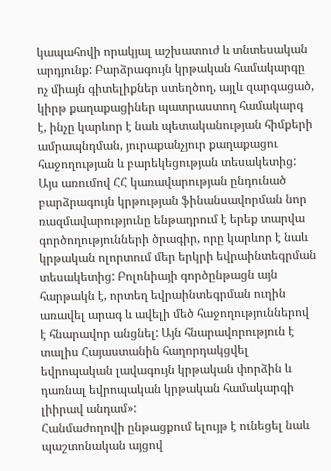կապահովի որակյալ աշխատուժ և տնտեսական արդյունք: Բարձրագույն կրթական համակարգը ոչ միայն գիտելիքներ ստեղծող, այլև զարգացած, կիրթ քաղաքացիներ պատրաստող համակարգ է, ինչը կարևոր է նաև պետականության հիմքերի ամրապնդման, յուրաքանչյուր քաղաքացու հաջողության և բարեկեցության տեսակետից: Այս առումով ՀՀ կառավարության ընդունած բարձրագույն կրթության ֆինանսավորման նոր ռազմավարությունը ենթադրում է երեք տարվա գործողությունների ծրագիր, որը կարևոր է նաև կրթական ոլորտում մեր երկրի եվրաինտեգրման տեսակետից: Բոլոնիայի գործընթացն այն հարթակն է, որտեղ եվրաինտեգրման ուղին առավել արագ և ավելի մեծ հաջողություններով է հնարավոր անցնել: Այն հնարավորություն է տալիս Հայաստանին հաղորդակցվել եվրոպական լավագույն կրթական փորձին և դառնալ եվրոպական կրթական համակարգի լիիրավ անդամ»:
Հանմաժողովի ընթացքում ելույթ է ունեցել նաև պաշտոնական այցով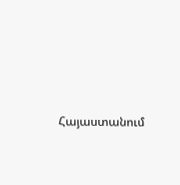Հայաստանում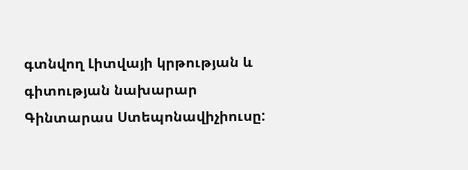գտնվող Լիտվայի կրթության և գիտության նախարար Գինտարաս Ստեպոնավիչիուսը: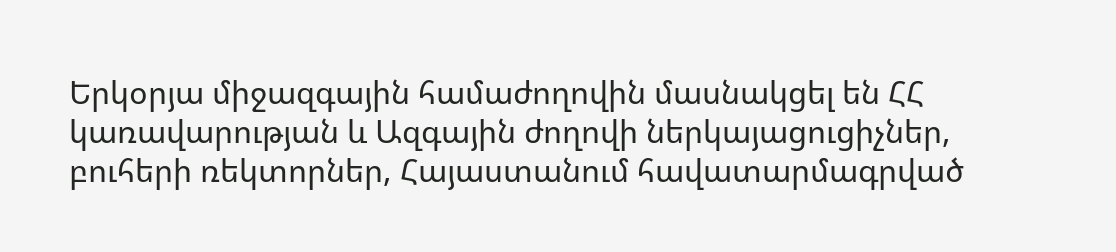Երկօրյա միջազգային համաժողովին մասնակցել են ՀՀ կառավարության և Ազգային ժողովի ներկայացուցիչներ, բուհերի ռեկտորներ, Հայաստանում հավատարմագրված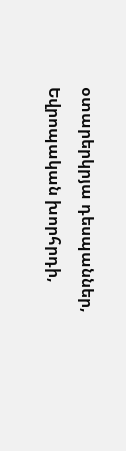օտարերկրյա դեսպաններ, Եվրոպական խորհրդի,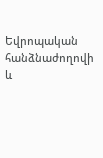Եվրոպական հանձնաժողովի և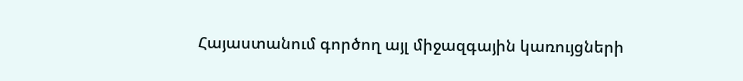Հայաստանում գործող այլ միջազգային կառույցների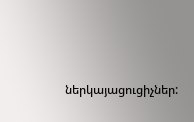ներկայացուցիչներ: